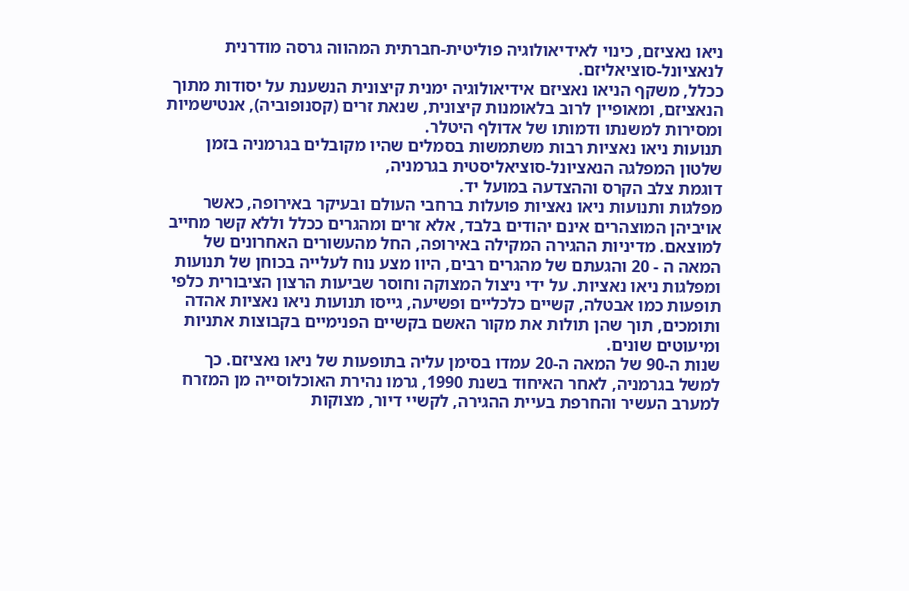ניאו נאציזם, כינוי לאידיאולוגיה פוליטית-חברתית המהווה גרסה מודרנית לנאציונל-סוציאליזם.
ככלל, משקף הניאו נאציזם אידיאולוגיה ימנית קיצונית הנשענת על יסודות מתוך הנאציזם, ומאופיין לרוב בלאומנות קיצונית, שנאת זרים (קסנופוביה), אנטישמיות
ומסירות למשנתו ודמותו של אדולף היטלר.
תנועות ניאו נאציות רבות משתמשות בסמלים שהיו מקובלים בגרמניה בזמן שלטון המפלגה הנאציונל-סוציאליסטית בגרמניה,
דוגמת צלב הקרס וההצדעה במועל יד.
מפלגות ותנועות ניאו נאציות פועלות ברחבי העולם ובעיקר באירופה, כאשר אויביהן המוצהרים אינם יהודים בלבד, אלא זרים ומהגרים ככלל וללא קשר מחייב למוצאם. מדיניות ההגירה המקילה באירופה, החל מהעשורים האחרונים של המאה ה - 20 והגעתם של מהגרים רבים, היוו מצע נוח לעלייה בכוחן של תנועות ומפלגות ניאו נאציות. על ידי ניצול המצוקה וחוסר שביעות הרצון הציבורית כלפי תופעות כמו אבטלה, קשיים כלכליים ופשיעה, גייסו תנועות ניאו נאציות אהדה ותומכים, תוך שהן תולות את מקור האשם בקשיים הפנימיים בקבוצות אתניות ומיעוטים שונים.
שנות ה-90 של המאה ה-20 עמדו בסימן עליה בתופעות של ניאו נאציזם. כך למשל בגרמניה, לאחר האיחוד בשנת 1990, גרמו נהירת האוכלוסייה מן המזרח למערב העשיר והחרפת בעיית ההגירה, לקשיי דיור, מצוקות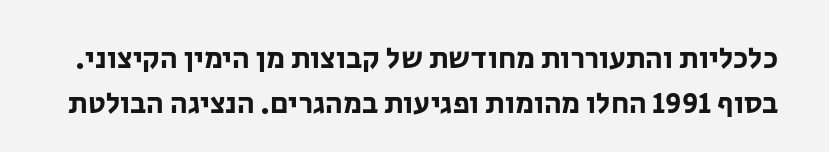כלכליות והתעוררות מחודשת של קבוצות מן הימין הקיצוני. בסוף 1991 החלו מהומות ופגיעות במהגרים. הנציגה הבולטת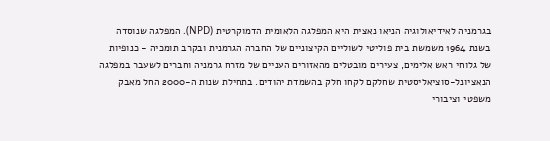בגרמניה לאידיאולוגיה הניאו נאצית היא המפלגה הלאומית הדמוקרטית (NPD). המפלגה שנוסדה בשנת 1964 משמשת בית פוליטי לשוליים הקיצוניים של החברה הגרמנית ובקרב תומכיה - כנופיות של גלוחי ראש אלימים, צעירים מובטלים מהאזורים העניים של מזרח גרמניה וחברים לשעבר במפלגה הנאציונל-סוציאליסטית שחלקם לקחו חלק בהשמדת יהודים. בתחילת שנות ה-2000 החל מאבק משפטי וציבורי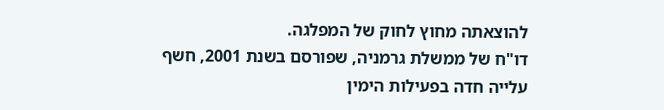להוצאתה מחוץ לחוק של המפלגה.
דו"ח של ממשלת גרמניה, שפורסם בשנת 2001, חשף עלייה חדה בפעילות הימין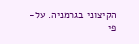הקיצוני בגרמניה. על-פי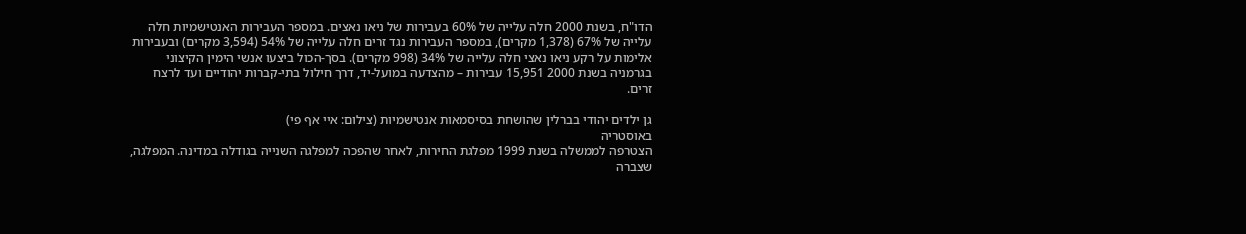הדו"ח, בשנת 2000 חלה עלייה של 60% בעבירות של ניאו נאצים. במספר העבירות האנטישמיות חלה עלייה של 67% (1,378 מקרים), במספר העבירות נגד זרים חלה עלייה של 54% (3,594 מקרים) ובעבירות אלימות על רקע ניאו נאצי חלה עלייה של 34% (998 מקרים). בסך-הכול ביצעו אנשי הימין הקיצוני בגרמניה בשנת 2000 15,951 עבירות – מהצדעה במועל-יד, דרך חילול בתי-קברות יהודיים ועד לרצח זרים.

גן ילדים יהודי בברלין שהושחת בסיסמאות אנטישמיות (צילום: איי אף פי)
באוסטריה
הצטרפה לממשלה בשנת 1999 מפלגת החירות, לאחר שהפכה למפלגה השנייה בגודלה במדינה. המפלגה, שצברה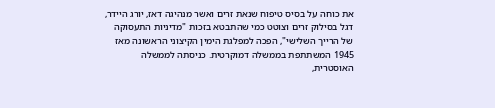את כוחה על בסיס טיפוח שנאת זרים ואשר מנהיגה דאז, יורג היידר, דגל בסילוק זרים וצוטט כמי שהתבטא בזכות "מדיניות התעסוקה של הרייך השלישי", הפכה למפלגת הימין הקיצוני הראשונה מאז 1945 המשתתפת בממשלה דמוקרטית. כניסתה לממשלה האוסטרית,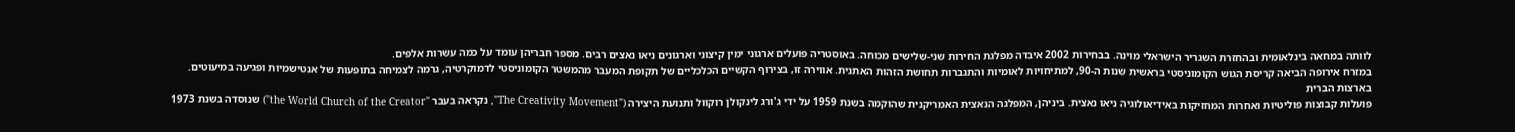לוותה במחאה בינלאומית ובהחזרת השגריר הישראלי מוינה. בבחירות 2002 איבדה מפלגת החירות שני-שלישים מכוחה. באוסטריה פועלים ארגוני ימין קיצוני וארגונים ניאו נאצים רבים. מספר חבריהן עומד על כמה עשרות אלפים.
במזרח אירופה הביאה קריסת הגוש הקומוניסטי בראשית שנות ה-90, למתיחויות לאומיות והתגברות תחושת הזהות האתנית. אווירה זו, בצירוף הקשיים הכלכליים של תקופת המעבר מהמשטר הקומוניסטי לדמוקרטיה, גרמה לצמיחה בתופעות של אנטישמיות ופגיעה במיעוטים.
בארצות הברית
פועלות קבוצות פוליטיות ואחרות המחזיקות באידיאולוגיה ניאו נאצית. ביניהן, המפלגה הנאצית האמריקנית שהוקמה בשנת 1959 על ידי ג'ורג לינקולן רוקוול ותנועת היצירה ("The Creativity Movement", נקראה בעבר "the World Church of the Creator") שנוסדה בשנת 1973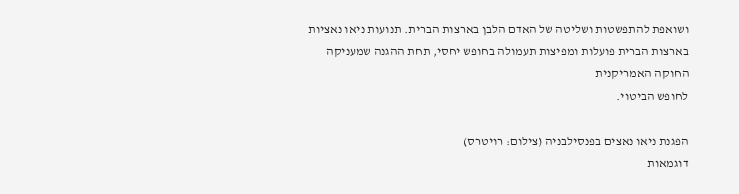ושואפת להתפשטות ושליטה של האדם הלבן בארצות הברית. תנועות ניאו נאציות בארצות הברית פועלות ומפיצות תעמולה בחופש יחסי, תחת ההגנה שמעניקה החוקה האמריקנית
לחופש הביטוי.

הפגנת ניאו נאצים בפנסילבניה (צילום: רויטרס)
דוגמאות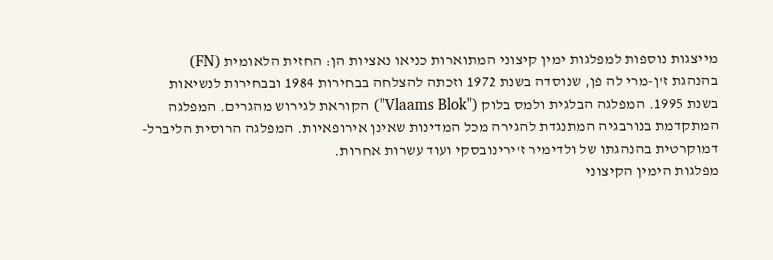מייצגות נוספות למפלגות ימין קיצוני המתוארות כניאו נאציות הן: החזית הלאומית (FN) בהנהגת ז'ן-מרי לה פן, שנוסדה בשנת 1972 וזכתה להצלחה בבחירות 1984 ובבחירות לנשיאות בשנת 1995. המפלגה הבלגית ולמס בלוק ("Vlaams Blok") הקוראת לגירוש מהגרים. המפלגה המתקדמת בנורבגיה המתנגדת להגירה מכל המדינות שאינן אירופאיות. המפלגה הרוסית הליברל-דמוקרטית בהנהגתו של ולדימיר ז'ירינובסקי ועוד עשרות אחרות.
מפלגות הימין הקיצוני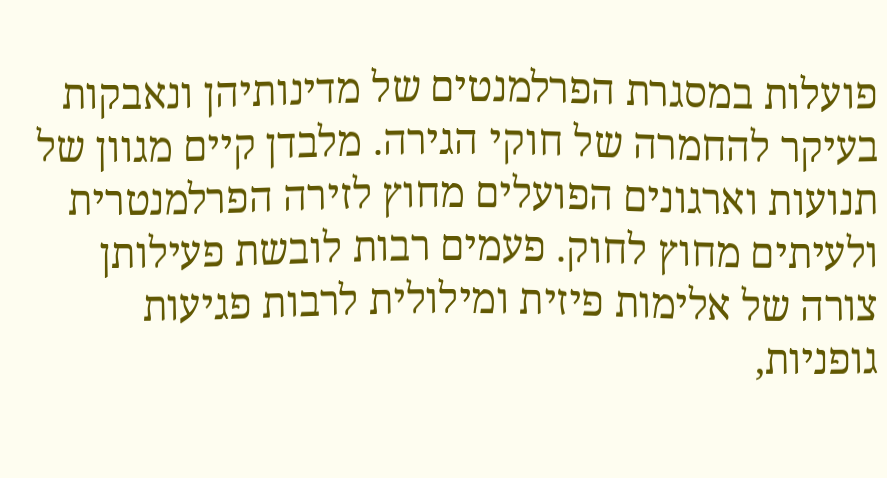פועלות במסגרת הפרלמנטים של מדינותיהן ונאבקות בעיקר להחמרה של חוקי הגירה. מלבדן קיים מגוון של תנועות וארגונים הפועלים מחוץ לזירה הפרלמנטרית ולעיתים מחוץ לחוק. פעמים רבות לובשת פעילותן צורה של אלימות פיזית ומילולית לרבות פגיעות גופניות,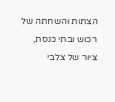הצתות והשחתה של רכוש ובתי כנסת, ציור של צלבי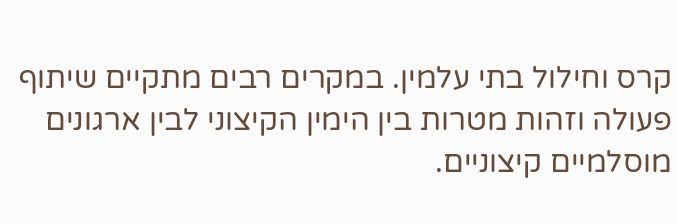קרס וחילול בתי עלמין. במקרים רבים מתקיים שיתוף פעולה וזהות מטרות בין הימין הקיצוני לבין ארגונים מוסלמיים קיצוניים.